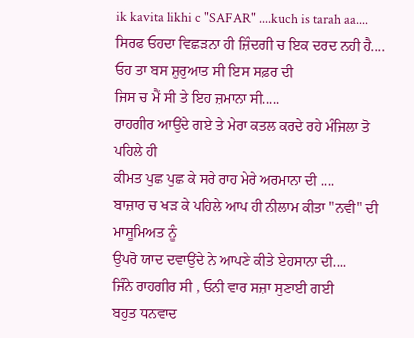ik kavita likhi c "SAFAR" ....kuch is tarah aa....
ਸਿਰਫ ਓਹਦਾ ਵਿਛੜਨਾ ਹੀ ਜ਼ਿੰਦਗੀ ਚ ਇਕ ਦਰਦ ਨਹੀ ਹੈ....
ਓਹ ਤਾ ਬਸ ਸ਼ੁਰੁਆਤ ਸੀ ਇਸ ਸਫ਼ਰ ਦੀ
ਜਿਸ ਚ ਮੈਂ ਸੀ ਤੇ ਇਹ ਜ਼ਮਾਨਾ ਸੀ.....
ਰਾਹਗੀਰ ਆਉਂਦੇ ਗਏ ਤੇ ਮੇਰਾ ਕਤਲ ਕਰਦੇ ਰਹੇ ਮੰਜਿਲਾ ਤੋ
ਪਹਿਲੇ ਹੀ
ਕੀਮਤ ਪੁਛ ਪੁਛ ਕੇ ਸਰੇ ਰਾਹ ਮੇਰੇ ਅਰਮਾਨਾ ਦੀ ....
ਬਾਜ਼ਾਰ ਚ ਖੜ ਕੇ ਪਹਿਲੇ ਆਪ ਹੀ ਨੀਲਾਮ ਕੀਤਾ "ਨਵੀ" ਦੀ
ਮਾਸੂਮਿਅਤ ਨੂੰ
ਉਪਰੋ ਯਾਦ ਦਵਾਉਂਦੇ ਨੇ ਆਪਣੇ ਕੀਤੇ ਏਹਸਾਨਾ ਦੀ....
ਜਿੰਨੇ ਰਾਹਗੀਰ ਸੀ , ਓਨੀ ਵਾਰ ਸਜ਼ਾ ਸੁਣਾਈ ਗਈ
ਬਹੁਤ ਧਨਵਾਦ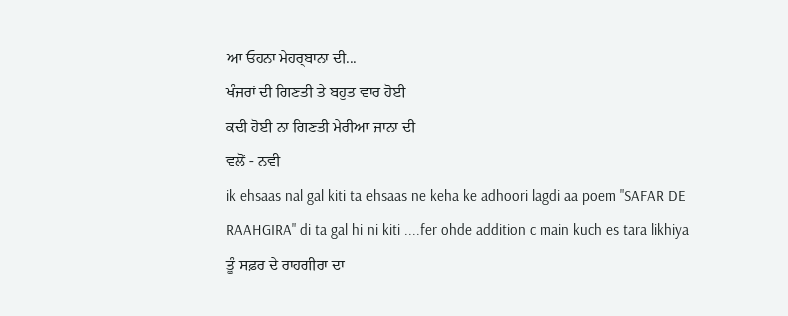ਆ ਓਹਨਾ ਮੇਹਰ੍ਬਾਨਾ ਦੀ...
ਖੰਜਰਾਂ ਦੀ ਗਿਣਤੀ ਤੇ ਬਹੁਤ ਵਾਰ ਹੋਈ
ਕਦੀ ਹੋਈ ਨਾ ਗਿਣਤੀ ਮੇਰੀਆ ਜਾਨਾ ਦੀ
ਵਲੋਂ - ਨਵੀ
ik ehsaas nal gal kiti ta ehsaas ne keha ke adhoori lagdi aa poem "SAFAR DE RAAHGIRA" di ta gal hi ni kiti ....fer ohde addition c main kuch es tara likhiya
ਤੂੰ ਸਫ਼ਰ ਦੇ ਰਾਹਗੀਰਾ ਦਾ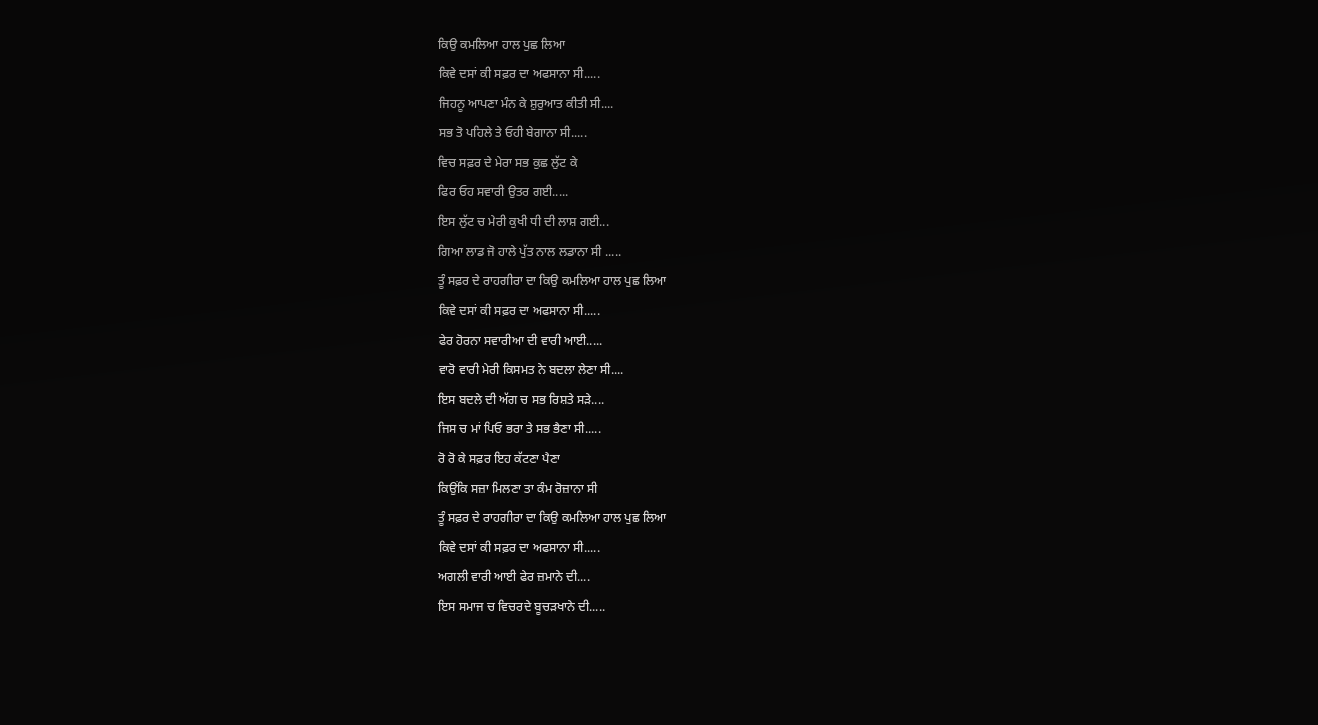ਕਿਉ ਕਮਲਿਆ ਹਾਲ ਪੁਛ ਲਿਆ
ਕਿਵੇ ਦਸਾਂ ਕੀ ਸਫ਼ਰ ਦਾ ਅਫਸਾਨਾ ਸੀ.....
ਜਿਹਨੂ ਆਪਣਾ ਮੰਨ ਕੇ ਸ਼ੁਰੁਆਤ ਕੀਤੀ ਸੀ....
ਸਭ ਤੋ ਪਹਿਲੇ ਤੇ ਓਹੀ ਬੇਗਾਨਾ ਸੀ.....
ਵਿਚ ਸਫ਼ਰ ਦੇ ਮੇਰਾ ਸਭ ਕੁਛ ਲੁੱਟ ਕੇ
ਫਿਰ ਓਹ ਸਵਾਰੀ ਉਤਰ ਗਈ.....
ਇਸ ਲੁੱਟ ਚ ਮੇਰੀ ਕੁਖੀ ਧੀ ਦੀ ਲਾਸ਼ ਗਈ...
ਗਿਆ ਲਾਡ ਜੋ ਹਾਲੇ ਪੁੱਤ ਨਾਲ ਲਡਾਨਾ ਸੀ .....
ਤੂੰ ਸਫ਼ਰ ਦੇ ਰਾਹਗੀਰਾ ਦਾ ਕਿਉ ਕਮਲਿਆ ਹਾਲ ਪੁਛ ਲਿਆ
ਕਿਵੇ ਦਸਾਂ ਕੀ ਸਫ਼ਰ ਦਾ ਅਫਸਾਨਾ ਸੀ.....
ਫੇਰ ਹੋਰਨਾ ਸਵਾਰੀਆ ਦੀ ਵਾਰੀ ਆਈ.....
ਵਾਰੋ ਵਾਰੀ ਮੇਰੀ ਕਿਸਮਤ ਨੇ ਬਦਲਾ ਲੇਣਾ ਸੀ....
ਇਸ ਬਦਲੇ ਦੀ ਅੱਗ ਚ ਸਭ ਰਿਸ਼ਤੇ ਸੜੇ....
ਜਿਸ ਚ ਮਾਂ ਪਿਓ ਭਰਾ ਤੇ ਸਭ ਭੈਣਾ ਸੀ.....
ਰੋ ਰੋ ਕੇ ਸਫ਼ਰ ਇਹ ਕੱਟਣਾ ਪੈਣਾ
ਕਿਉਂਕਿ ਸਜ਼ਾ ਮਿਲਣਾ ਤਾ ਕੰਮ ਰੋਜ਼ਾਨਾ ਸੀ
ਤੂੰ ਸਫ਼ਰ ਦੇ ਰਾਹਗੀਰਾ ਦਾ ਕਿਉ ਕਮਲਿਆ ਹਾਲ ਪੁਛ ਲਿਆ
ਕਿਵੇ ਦਸਾਂ ਕੀ ਸਫ਼ਰ ਦਾ ਅਫਸਾਨਾ ਸੀ.....
ਅਗਲੀ ਵਾਰੀ ਆਈ ਫੇਰ ਜ਼ਮਾਨੇ ਦੀ....
ਇਸ ਸਮਾਜ ਚ ਵਿਚਰਦੇ ਬੂਚੜਖਾਨੇ ਦੀ.....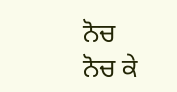ਨੋਚ ਨੋਚ ਕੇ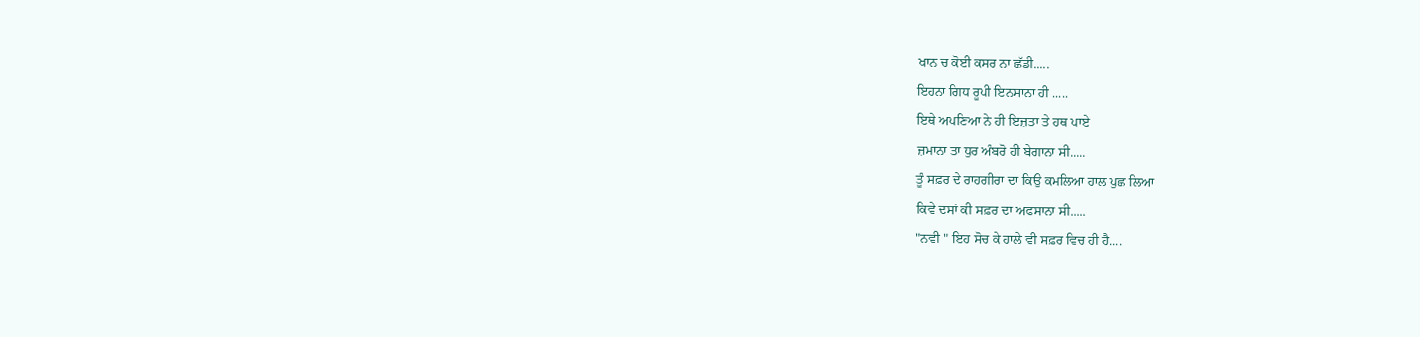ਖਾਨ ਚ ਕੋਈ ਕਸਰ ਨਾ ਛੱਡੀ.....
ਇਹਨਾ ਗਿਧ ਰੂਪੀ ਇਨਸਾਨਾ ਹੀ .....
ਇਥੇ ਅਪਣਿਆ ਨੇ ਹੀ ਇਜ਼ਤਾ ਤੇ ਹਥ ਪਾਏ
ਜ਼ਮਾਨਾ ਤਾ ਧੁਰ ਅੰਬਰੋ ਹੀ ਬੇਗਾਨਾ ਸੀ.....
ਤੂੰ ਸਫ਼ਰ ਦੇ ਰਾਹਗੀਰਾ ਦਾ ਕਿਉ ਕਮਲਿਆ ਹਾਲ ਪੁਛ ਲਿਆ
ਕਿਵੇ ਦਸਾਂ ਕੀ ਸਫ਼ਰ ਦਾ ਅਫਸਾਨਾ ਸੀ.....
"ਨਵੀ " ਇਹ ਸੋਚ ਕੇ ਹਾਲੇ ਵੀ ਸਫ਼ਰ ਵਿਚ ਹੀ ਹੈ....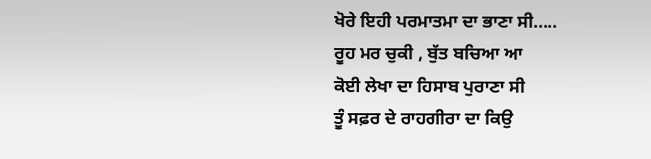ਖੋਰੇ ਇਹੀ ਪਰਮਾਤਮਾ ਦਾ ਭਾਣਾ ਸੀ.....
ਰੂਹ ਮਰ ਚੁਕੀ , ਬੁੱਤ ਬਚਿਆ ਆ
ਕੋਈ ਲੇਖਾ ਦਾ ਹਿਸਾਬ ਪੁਰਾਣਾ ਸੀ
ਤੂੰ ਸਫ਼ਰ ਦੇ ਰਾਹਗੀਰਾ ਦਾ ਕਿਉ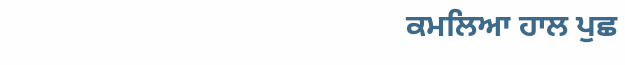ਕਮਲਿਆ ਹਾਲ ਪੁਛ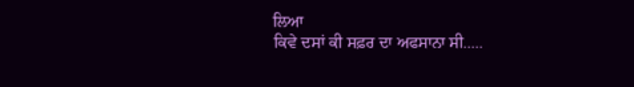ਲਿਆ
ਕਿਵੇ ਦਸਾਂ ਕੀ ਸਫ਼ਰ ਦਾ ਅਫਸਾਨਾ ਸੀ.....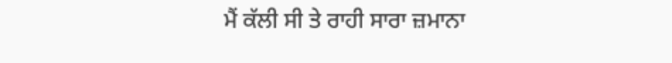ਮੈਂ ਕੱਲੀ ਸੀ ਤੇ ਰਾਹੀ ਸਾਰਾ ਜ਼ਮਾਨਾ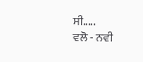ਸੀ.....
ਵਲੋ - ਨਵੀ